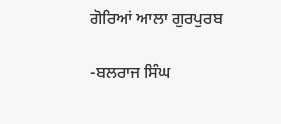ਗੋਰਿਆਂ ਆਲਾ ਗੁਰਪੁਰਬ

-ਬਲਰਾਜ ਸਿੰਘ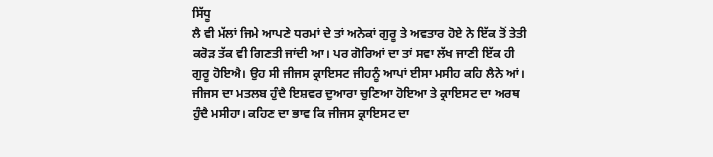ਸਿੱਧੂ
ਲੈ ਵੀ ਮੱਲਾਂ ਜਿਮੇ ਆਪਣੇ ਧਰਮਾਂ ਦੇ ਤਾਂ ਅਨੇਕਾਂ ਗੁਰੂ ਤੇ ਅਵਤਾਰ ਹੋਏ ਨੇ ਇੱਕ ਤੋਂ ਤੇਤੀ ਕਰੋੜ ਤੱਕ ਵੀ ਗਿਣਤੀ ਜਾਂਦੀ ਆ। ਪਰ ਗੋਰਿਆਂ ਦਾ ਤਾਂ ਸਵਾ ਲੱਖ ਜਾਣੀ ਇੱਕ ਹੀ ਗੁਰੂ ਹੋਇਐ। ਉਹ ਸੀ ਜੀਜਸ ਕ੍ਰਾਇਸਟ ਜੀਹਨੂੰ ਆਪਾਂ ਈਸਾ ਮਸੀਹ ਕਹਿ ਲੈਨੇ ਆਂ। ਜੀਜਸ ਦਾ ਮਤਲਬ ਹੁੰਦੈ ਇਸ਼ਵਰ ਦੁਆਰਾ ਚੁਣਿਆ ਹੋਇਆ ਤੇ ਕ੍ਰਾਇਸਟ ਦਾ ਅਰਥ ਹੁੰਦੈ ਮਸੀਹਾ। ਕਹਿਣ ਦਾ ਭਾਵ ਕਿ ਜੀਜਸ ਕ੍ਰਾਇਸਟ ਦਾ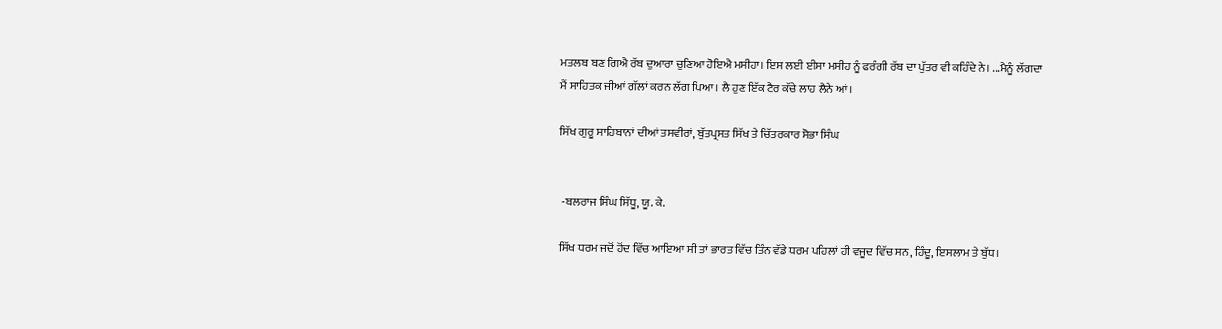ਮਤਲਬ ਬਣ ਗਿਐ ਰੱਬ ਦੁਆਰਾ ਚੁਣਿਆ ਹੋਇਐ ਮਸੀਹਾ। ਇਸ ਲਈ ਈਸਾ ਮਸੀਹ ਨੂੰ ਫਰੰਗੀ ਰੱਬ ਦਾ ਪੁੱਤਰ ਵੀ ਕਹਿੰਦੇ ਨੇ। ...ਮੈਨੂੰ ਲੱਗਦਾ ਮੈਂ ਸਾਹਿਤਕ ਜੀਆਂ ਗੱਲਾਂ ਕਰਨ ਲੱਗ ਪਿਆ। ਲੈ ਹੁਣ ਇੱਕ ਟੈਰ ਕੱਚੇ ਲਾਹ ਲੈਨੇ ਆਂ।

ਸਿੱਖ ਗੁਰੂ ਸਾਹਿਬਾਨਾਂ ਦੀਆਂ ਤਸਵੀਰਾਂ, ਬੁੱਤਪ੍ਰਸਤ ਸਿੱਖ ਤੇ ਚਿੱਤਰਕਾਰ ਸੋਭਾ ਸਿੰਘ


 -ਬਲਰਾਜ ਸਿੰਘ ਸਿੱਧੂ, ਯੂ. ਕੇ.

ਸਿੱਖ ਧਰਮ ਜਦੋਂ ਹੋਂਦ ਵਿੱਚ ਆਇਆ ਸੀ ਤਾਂ ਭਾਰਤ ਵਿੱਚ ਤਿੰਨ ਵੱਡੇ ਧਰਮ ਪਹਿਲਾਂ ਹੀ ਵਜੂਦ ਵਿੱਚ ਸਨ, ਹਿੰਦੂ, ਇਸਲਾਮ ਤੇ ਬੁੱਧ।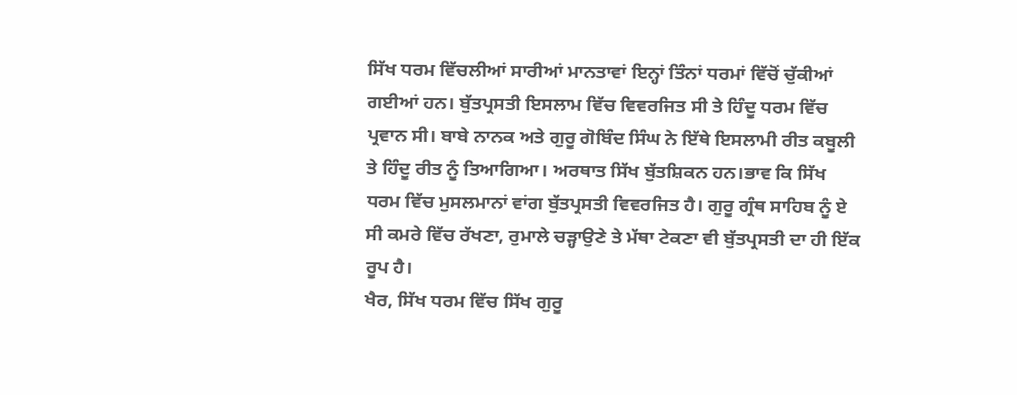ਸਿੱਖ ਧਰਮ ਵਿੱਚਲੀਆਂ ਸਾਰੀਆਂ ਮਾਨਤਾਵਾਂ ਇਨ੍ਹਾਂ ਤਿੰਨਾਂ ਧਰਮਾਂ ਵਿੱਚੋਂ ਚੁੱਕੀਆਂ ਗਈਆਂ ਹਨ। ਬੁੱਤਪ੍ਰਸਤੀ ਇਸਲਾਮ ਵਿੱਚ ਵਿਵਰਜਿਤ ਸੀ ਤੇ ਹਿੰਦੂ ਧਰਮ ਵਿੱਚ ਪ੍ਰਵਾਨ ਸੀ। ਬਾਬੇ ਨਾਨਕ ਅਤੇ ਗੁਰੂ ਗੋਬਿੰਦ ਸਿੰਘ ਨੇ ਇੱਥੇ ਇਸਲਾਮੀ ਰੀਤ ਕਬੂਲੀ ਤੇ ਹਿੰਦੂ ਰੀਤ ਨੂੰ ਤਿਆਗਿਆ। ਅਰਥਾਤ ਸਿੱਖ ਬੁੱਤਸ਼ਿਕਨ ਹਨ।ਭਾਵ ਕਿ ਸਿੱਖ ਧਰਮ ਵਿੱਚ ਮੁਸਲਮਾਨਾਂ ਵਾਂਗ ਬੁੱਤਪ੍ਰਸਤੀ ਵਿਵਰਜਿਤ ਹੈ। ਗੁਰੂ ਗ੍ਰੰਥ ਸਾਹਿਬ ਨੂੰ ਏ ਸੀ ਕਮਰੇ ਵਿੱਚ ਰੱਖਣਾ, ਰੁਮਾਲੇ ਚੜ੍ਹਾਉਣੇ ਤੇ ਮੱਥਾ ਟੇਕਣਾ ਵੀ ਬੁੱਤਪ੍ਰਸਤੀ ਦਾ ਹੀ ਇੱਕ ਰੂਪ ਹੈ।
ਖੈਰ, ਸਿੱਖ ਧਰਮ ਵਿੱਚ ਸਿੱਖ ਗੁਰੂ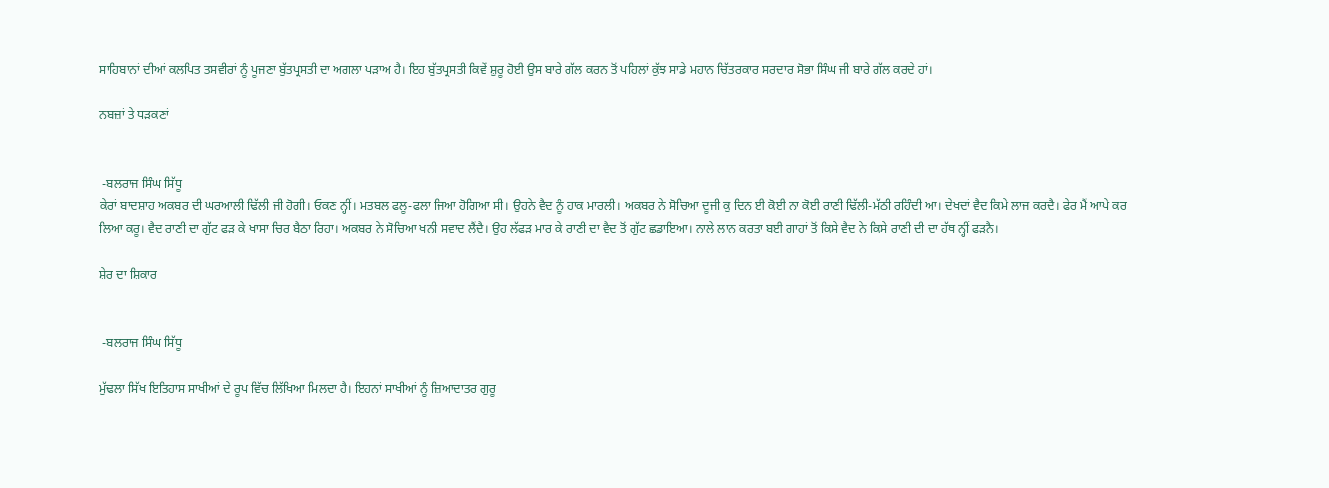ਸਾਹਿਬਾਨਾਂ ਦੀਆਂ ਕਲਪਿਤ ਤਸਵੀਰਾਂ ਨੂੰ ਪੂਜਣਾ ਬੁੱਤਪ੍ਰਸਤੀ ਦਾ ਅਗਲਾ ਪੜਾਅ ਹੈ। ਇਹ ਬੁੱਤਪ੍ਰਸਤੀ ਕਿਵੇਂ ਸ਼ੁਰੂ ਹੋਈ ਉਸ ਬਾਰੇ ਗੱਲ ਕਰਨ ਤੋਂ ਪਹਿਲਾਂ ਕੁੱਝ ਸਾਡੇ ਮਹਾਨ ਚਿੱਤਰਕਾਰ ਸਰਦਾਰ ਸੋਭਾ ਸਿੰਘ ਜੀ ਬਾਰੇ ਗੱਲ ਕਰਦੇ ਹਾਂ।

ਨਬਜ਼ਾਂ ਤੇ ਧੜਕਣਾਂ


 -ਬਲਰਾਜ ਸਿੰਘ ਸਿੱਧੂ
ਕੇਰਾਂ ਬਾਦਸ਼ਾਹ ਅਕਬਰ ਦੀ ਘਰਆਲੀ ਢਿੱਲੀ ਜੀ ਹੋਗੀ। ਓਕਣ ਨ੍ਹੀਂ। ਮਤਬਲ ਫਲੂ-ਫਲਾ ਜਿਆ ਹੋਗਿਆ ਸੀ। ਉਹਨੇ ਵੈਦ ਨੂੰ ਹਾਕ ਮਾਰਲੀ। ਅਕਬਰ ਨੇ ਸੋਚਿਆ ਦੂਜੀ ਕੁ ਦਿਨ ਈ ਕੋਈ ਨਾ ਕੋਈ ਰਾਣੀ ਢਿੱਲੀ-ਮੱਠੀ ਰਹਿੰਦੀ ਆ। ਦੇਖਦਾਂ ਵੈਦ ਕਿਮੇ ਲਾਜ ਕਰਦੈ। ਫੇਰ ਮੈਂ ਆਪੇ ਕਰ ਲਿਆ ਕਰੂ। ਵੈਦ ਰਾਣੀ ਦਾ ਗੁੱਟ ਫੜ ਕੇ ਖਾਸਾ ਚਿਰ ਬੈਠਾ ਰਿਹਾ। ਅਕਬਰ ਨੇ ਸੋਚਿਆ ਖਨੀ ਸਵਾਦ ਲੈਂਦੈ। ਉਹ ਲੱਫੜ ਮਾਰ ਕੇ ਰਾਣੀ ਦਾ ਵੈਦ ਤੋਂ ਗੁੱਟ ਛਡਾਇਆ। ਨਾਲੇ ਲਾਨ ਕਰਤਾ ਬਈ ਗਾਹਾਂ ਤੋਂ ਕਿਸੇ ਵੈਦ ਨੇ ਕਿਸੇ ਰਾਣੀ ਦੀ ਦਾ ਹੱਥ ਨ੍ਹੀਂ ਫੜਨੈ।

ਸ਼ੇਰ ਦਾ ਸ਼ਿਕਾਰ


 -ਬਲਰਾਜ ਸਿੰਘ ਸਿੱਧੂ

ਮੁੱਢਲਾ ਸਿੱਖ ਇਤਿਹਾਸ ਸਾਖੀਆਂ ਦੇ ਰੂਪ ਵਿੱਚ ਲਿੱਖਿਆ ਮਿਲਦਾ ਹੈ। ਇਹਨਾਂ ਸਾਖੀਆਂ ਨੂੰ ਜ਼ਿਆਦਾਤਰ ਗੁਰੂ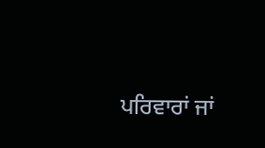ਪਰਿਵਾਰਾਂ ਜਾਂ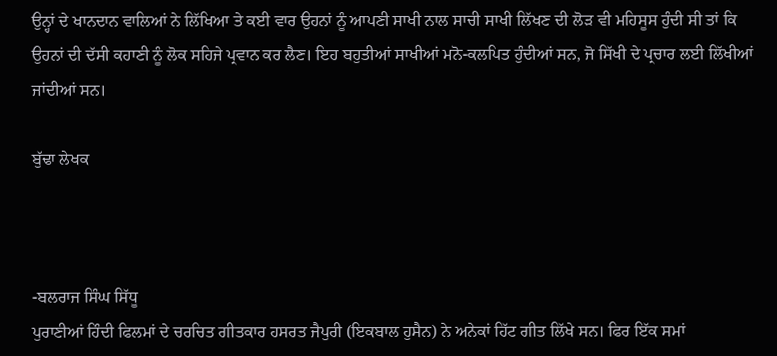ਉਨ੍ਹਾਂ ਦੇ ਖਾਨਦਾਨ ਵਾਲਿਆਂ ਨੇ ਲਿੱਖਿਆ ਤੇ ਕਈ ਵਾਰ ਉਹਨਾਂ ਨੂੰ ਆਪਣੀ ਸਾਖੀ ਨਾਲ ਸਾਚੀ ਸਾਖੀ ਲਿੱਖਣ ਦੀ ਲੋੜ ਵੀ ਮਹਿਸੂਸ ਹੁੰਦੀ ਸੀ ਤਾਂ ਕਿ ਉਹਨਾਂ ਦੀ ਦੱਸੀ ਕਹਾਣੀ ਨੂੰ ਲੋਕ ਸਹਿਜੇ ਪ੍ਰਵਾਨ ਕਰ ਲੈਣ। ਇਹ ਬਹੁਤੀਆਂ ਸਾਖੀਆਂ ਮਨੋ-ਕਲਪਿਤ ਹੁੰਦੀਆਂ ਸਨ, ਜੋ ਸਿੱਖੀ ਦੇ ਪ੍ਰਚਾਰ ਲਈ ਲਿੱਖੀਆਂ ਜਾਂਦੀਆਂ ਸਨ।

ਬੁੱਢਾ ਲੇਖਕ



-ਬਲਰਾਜ ਸਿੰਘ ਸਿੱਧੂ
ਪੁਰਾਣੀਆਂ ਹਿੰਦੀ ਫਿਲਮਾਂ ਦੇ ਚਰਚਿਤ ਗੀਤਕਾਰ ਹਸਰਤ ਜੈਪੁਰੀ (ਇਕਬਾਲ ਹੁਸੈਨ) ਨੇ ਅਨੇਕਾਂ ਹਿੱਟ ਗੀਤ ਲਿੱਖੇ ਸਨ। ਫਿਰ ਇੱਕ ਸਮਾਂ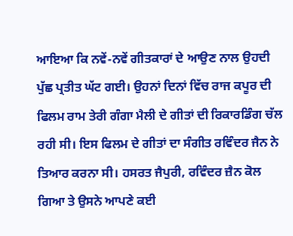ਆਇਆ ਕਿ ਨਵੇਂ-ਨਵੇਂ ਗੀਤਕਾਰਾਂ ਦੇ ਆਉਣ ਨਾਲ ਉਹਦੀ ਪੁੱਛ ਪ੍ਰਤੀਤ ਘੱਟ ਗਈ। ਉਹਨਾਂ ਦਿਨਾਂ ਵਿੱਚ ਰਾਜ ਕਪੂਰ ਦੀ ਫਿਲਮ ਰਾਮ ਤੇਰੀ ਗੰਗਾ ਮੈਲੀ ਦੇ ਗੀਤਾਂ ਦੀ ਰਿਕਾਰਡਿੰਗ ਚੱਲ ਰਹੀ ਸੀ। ਇਸ ਫਿਲਮ ਦੇ ਗੀਤਾਂ ਦਾ ਸੰਗੀਤ ਰਵਿੰਦਰ ਜੈਨ ਨੇ ਤਿਆਰ ਕਰਨਾ ਸੀ। ਹਸਰਤ ਜੈਪੁਰੀ, ਰਵਿੰਦਰ ਜ਼ੈਨ ਕੋਲ ਗਿਆ ਤੇ ਉਸਨੇ ਆਪਣੇ ਕਈ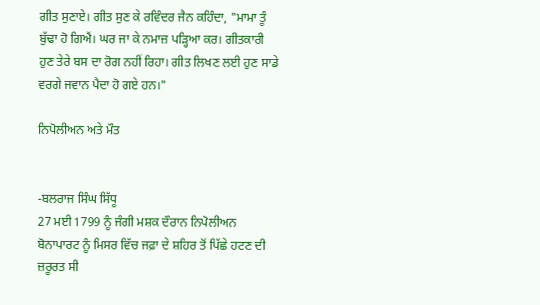ਗੀਤ ਸੁਣਾਏ। ਗੀਤ ਸੁਣ ਕੇ ਰਵਿੰਦਰ ਜੈਨ ਕਹਿੰਦਾ, "ਮਾਮਾ ਤੂੰ ਬੁੱਢਾ ਹੋ ਗਿਐਂ। ਘਰ ਜਾ ਕੇ ਨਮਾਜ਼ ਪੜ੍ਹਿਆ ਕਰ। ਗੀਤਕਾਰੀ ਹੁਣ ਤੇਰੇ ਬਸ ਦਾ ਰੋਗ ਨਹੀਂ ਰਿਹਾ। ਗੀਤ ਲਿਖਣ ਲਈ ਹੁਣ ਸਾਡੇ ਵਰਗੇ ਜਵਾਨ ਪੈਦਾ ਹੋ ਗਏ ਹਨ।"

ਨਿਪੋਲੀਅਨ ਅਤੇ ਮੌਤ


-ਬਲਰਾਜ ਸਿੰਘ ਸਿੱਧੂ
27 ਮਈ 1799 ਨੂੰ ਜੰਗੀ ਮਸ਼ਕ ਦੌਰਾਨ ਨਿਪੋਲੀਅਨ ਬੋਨਾਪਾਰਟ ਨੂੰ ਮਿਸਰ ਵਿੱਚ ਜਫ਼ਾ ਦੇ ਸ਼ਹਿਰ ਤੋਂ ਪਿੱਛੇ ਹਟਣ ਦੀ ਜ਼ਰੂਰਤ ਸੀ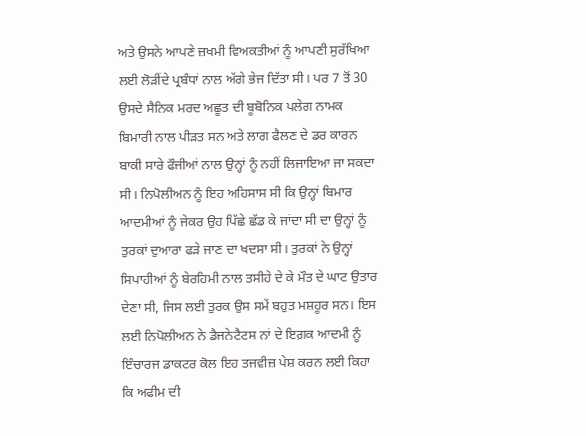ਅਤੇ ਉਸਨੇ ਆਪਣੇ ਜ਼ਖਮੀ ਵਿਅਕਤੀਆਂ ਨੂੰ ਆਪਣੀ ਸੁਰੱਖਿਆ ਲਈ ਲੋੜੀਂਦੇ ਪ੍ਰਬੰਧਾਂ ਨਾਲ ਅੱਗੇ ਭੇਜ ਦਿੱਤਾ ਸੀ। ਪਰ 7 ਤੋਂ 30 ਉਸਦੇ ਸੈਨਿਕ ਮਰਦ ਅਛੂਤ ਦੀ ਬੂਬੋਨਿਕ ਪਲੇਗ ਨਾਮਕ ਬਿਮਾਰੀ ਨਾਲ ਪੀੜਤ ਸਨ ਅਤੇ ਲਾਗ ਫੈਲਣ ਦੇ ਡਰ ਕਾਰਨ ਬਾਕੀ ਸਾਰੇ ਫੌਜੀਆਂ ਨਾਲ ਉਨ੍ਹਾਂ ਨੂੰ ਨਹੀਂ ਲਿਜਾਇਆ ਜਾ ਸਕਦਾ ਸੀ। ਨਿਪੋਲੀਅਨ ਨੂੰ ਇਹ ਅਹਿਸਾਸ ਸੀ ਕਿ ਉਨ੍ਹਾਂ ਬਿਮਾਰ ਆਦਮੀਆਂ ਨੂੰ ਜੇਕਰ ਉਹ ਪਿੱਛੇ ਛੱਡ ਕੇ ਜਾਂਦਾ ਸੀ ਦਾ ਉਨ੍ਹਾਂ ਨੂੰ ਤੁਰਕਾਂ ਦੁਆਰਾ ਫੜੇ ਜਾਣ ਦਾ ਖਦਸਾ ਸੀ। ਤੁਰਕਾਂ ਨੇ ਉਨ੍ਹਾਂ ਸਿਪਾਹੀਆਂ ਨੂੰ ਬੇਰਹਿਮੀ ਨਾਲ ਤਸੀਹੇ ਦੇ ਕੇ ਮੌਤ ਦੇ ਘਾਟ ਉਤਾਰ ਦੇਣਾ ਸੀ, ਜਿਸ ਲਈ ਤੁਰਕ ਉਸ ਸਮੇਂ ਬਹੁਤ ਮਸ਼ਹੂਰ ਸਨ। ਇਸ ਲਈ ਨਿਪੋਲੀਅਨ ਨੇ ਡੈਜਨੇਟੈਟਸ ਨਾਂ ਦੇ ਇਗ਼ਕ ਆਦਮੀ ਨੂੰ ਇੰਚਾਰਜ ਡਾਕਟਰ ਕੋਲ ਇਹ ਤਜਵੀਜ਼ ਪੇਸ਼ ਕਰਨ ਲਈ ਕਿਹਾ ਕਿ ਅਫੀਮ ਦੀ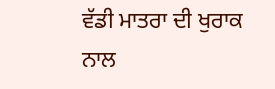ਵੱਡੀ ਮਾਤਰਾ ਦੀ ਖੁਰਾਕ ਨਾਲ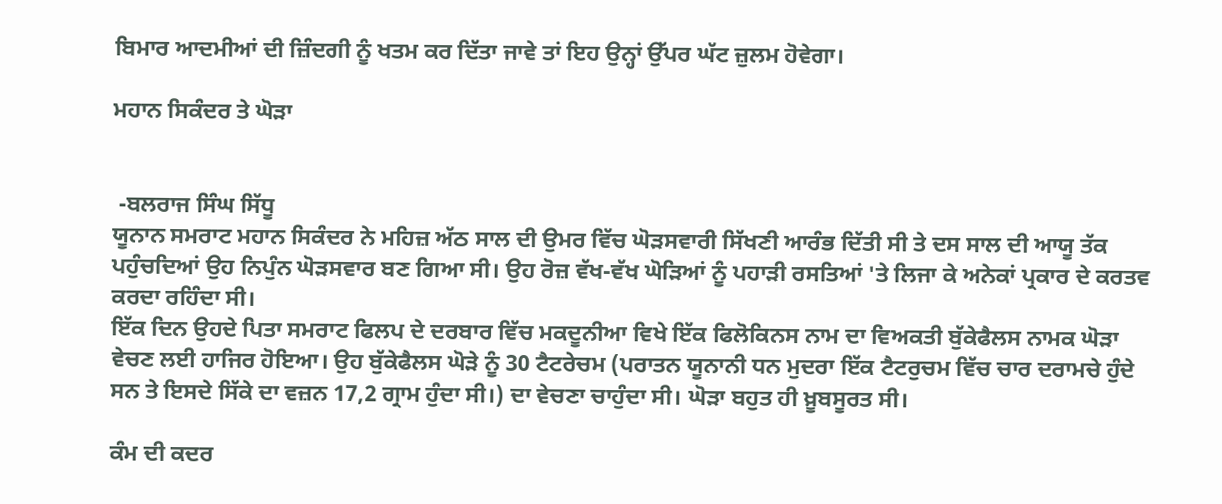ਬਿਮਾਰ ਆਦਮੀਆਂ ਦੀ ਜ਼ਿੰਦਗੀ ਨੂੰ ਖਤਮ ਕਰ ਦਿੱਤਾ ਜਾਵੇ ਤਾਂ ਇਹ ਉਨ੍ਹਾਂ ਉੱਪਰ ਘੱਟ ਜ਼ੁਲਮ ਹੋਵੇਗਾ।

ਮਹਾਨ ਸਿਕੰਦਰ ਤੇ ਘੋੜਾ


 -ਬਲਰਾਜ ਸਿੰਘ ਸਿੱਧੂ
ਯੂਨਾਨ ਸਮਰਾਟ ਮਹਾਨ ਸਿਕੰਦਰ ਨੇ ਮਹਿਜ਼ ਅੱਠ ਸਾਲ ਦੀ ਉਮਰ ਵਿੱਚ ਘੋੜਸਵਾਰੀ ਸਿੱਖਣੀ ਆਰੰਭ ਦਿੱਤੀ ਸੀ ਤੇ ਦਸ ਸਾਲ ਦੀ ਆਯੂ ਤੱਕ ਪਹੁੰਚਦਿਆਂ ਉਹ ਨਿਪੁੰਨ ਘੋੜਸਵਾਰ ਬਣ ਗਿਆ ਸੀ। ਉਹ ਰੋਜ਼ ਵੱਖ-ਵੱਖ ਘੋੜਿਆਂ ਨੂੰ ਪਹਾੜੀ ਰਸਤਿਆਂ 'ਤੇ ਲਿਜਾ ਕੇ ਅਨੇਕਾਂ ਪ੍ਰਕਾਰ ਦੇ ਕਰਤਵ ਕਰਦਾ ਰਹਿੰਦਾ ਸੀ।
ਇੱਕ ਦਿਨ ਉਹਦੇ ਪਿਤਾ ਸਮਰਾਟ ਫਿਲਪ ਦੇ ਦਰਬਾਰ ਵਿੱਚ ਮਕਦੂਨੀਆ ਵਿਖੇ ਇੱਕ ਫਿਲੋਕਿਨਸ ਨਾਮ ਦਾ ਵਿਅਕਤੀ ਬੁੱਕੇਫੈਲਸ ਨਾਮਕ ਘੋੜਾ ਵੇਚਣ ਲਈ ਹਾਜਿਰ ਹੋਇਆ। ਉਹ ਬੁੱਕੇਫੈਲਸ ਘੋੜੇ ਨੂੰ 30 ਟੈਟਰੇਚਮ (ਪਰਾਤਨ ਯੂਨਾਨੀ ਧਨ ਮੁਦਰਾ ਇੱਕ ਟੈਟਰੁਚਮ ਵਿੱਚ ਚਾਰ ਦਰਾਮਚੇ ਹੁੰਦੇ ਸਨ ਤੇ ਇਸਦੇ ਸਿੱਕੇ ਦਾ ਵਜ਼ਨ 17,2 ਗ੍ਰਾਮ ਹੁੰਦਾ ਸੀ।) ਦਾ ਵੇਚਣਾ ਚਾਹੁੰਦਾ ਸੀ। ਘੋੜਾ ਬਹੁਤ ਹੀ ਖ਼ੂਬਸੂਰਤ ਸੀ।

ਕੰਮ ਦੀ ਕਦਰ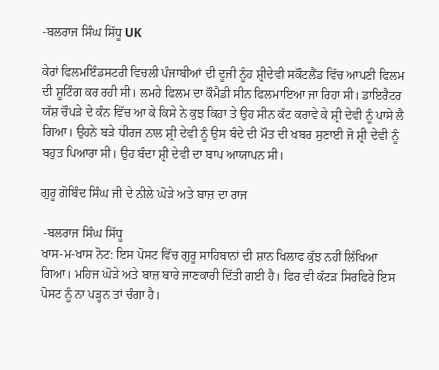-ਬਲਰਾਜ ਸਿੰਘ ਸਿੱਧੂ UK

ਕੇਰਾਂ ਫਿਲਮਇੰਡਸਟਰੀ ਵਿਚਲੀ ਪੰਜਾਬੀਆਂ ਦੀ ਦੂਜੀ ਨੂੰਹ ਸ਼੍ਰੀਦੇਵੀ ਸਕੌਟਲੈਂਡ ਵਿੱਚ ਆਪਣੀ ਫਿਲਮ ਦੀ ਸ਼ੂਟਿੰਗ ਕਰ ਰਹੀ ਸੀ। ਲਮਹੇ ਫਿਲਮ ਦਾ ਕੌਮੈਡੀ ਸੀਨ ਫਿਲਮਾਇਆ ਜਾ ਰਿਹਾ ਸੀ। ਡਾਇਰੈਟਰ ਯੱਸ਼ ਚੌਪੜੇ ਦੇ ਕੰਨ ਵਿੱਚ ਆ ਕੇ ਕਿਸੇ ਨੇ ਕੁਝ ਕਿਹਾ ਤੇ ਉਹ ਸੀਨ ਕੱਟ ਕਰਾਵੇ ਕੇ ਸ਼੍ਰੀ ਦੇਵੀ ਨੂੰ ਪਾਸੇ ਲੈ ਗਿਆ। ਉਹਨੇ ਬੜੇ ਧੀਰਜ ਨਾਲ ਸ਼੍ਰੀ ਦੇਵੀ ਨੂੰ ਉਸ ਬੰਦੇ ਦੀ ਮੌਤ ਦੀ ਖਬਰ ਸੁਣਾਈ ਜੋ ਸ਼੍ਰੀ ਦੇਵੀ ਨੂੰ ਬਹੁਤ ਪਿਆਰਾ ਸੀ। ਉਹ ਬੰਦਾ ਸ਼੍ਰੀ ਦੇਵੀ ਦਾ ਬਾਪ ਆਯਾਪਨ ਸੀ।

ਗੁਰੂ ਗੋਬਿੰਦ ਸਿੰਘ ਜੀ ਦੇ ਨੀਲੇ ਘੋੜੇ ਅਤੇ ਬਾਜ਼ ਦਾ ਰਾਜ

 -ਬਲਰਾਜ ਸਿੰਘ ਸਿੱਧੂ
ਖਾਸ-ਮ-ਖਾਸ ਨੋਟ: ਇਸ ਪੋਸਟ ਵਿੱਚ ਗੁਰੂ ਸਾਹਿਬਾਨਾਂ ਦੀ ਸ਼ਾਨ ਖਿਲਾਫ ਕੁੱਝ ਨਹੀਂ ਲਿੱਖਿਆ ਗਿਆ। ਮਹਿਜ ਘੋੜੇ ਅਤੇ ਬਾਜ਼ ਬਾਰੇ ਜਾਣਕਾਰੀ ਦਿੱਤੀ ਗਈ ਹੈ। ਫਿਰ ਵੀ ਕੱਟੜ ਸਿਰਫਿਰੇ ਇਸ ਪੋਸਟ ਨੂੰ ਨਾ ਪੜ੍ਹਨ ਤਾਂ ਚੰਗਾ ਹੈ।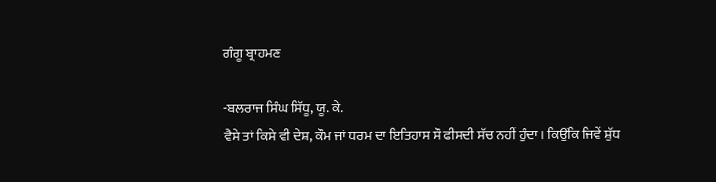ਗੰਗੂ ਬ੍ਰਾਹਮਣ

-ਬਲਰਾਜ ਸਿੰਘ ਸਿੱਧੂ, ਯੂ. ਕੇ.
ਵੈਸੇ ਤਾਂ ਕਿਸੇ ਵੀ ਦੇਸ਼, ਕੌਮ ਜਾਂ ਧਰਮ ਦਾ ਇਤਿਹਾਸ ਸੌ ਫੀਸਦੀ ਸੱਚ ਨਹੀਂ ਹੁੰਦਾ। ਕਿਉਂਕਿ ਜਿਵੇਂ ਸ਼ੁੱਧ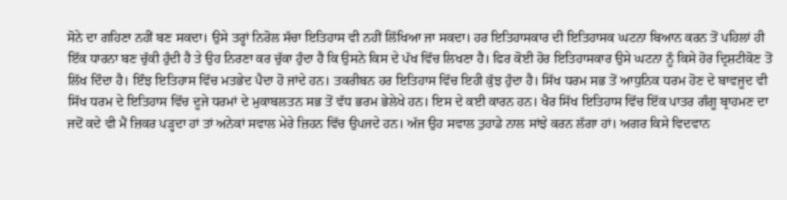ਸੋਨੇ ਦਾ ਗਹਿਣਾ ਨਹੀਂ ਬਣ ਸਕਦਾ। ਉਸੇ ਤਰ੍ਹਾਂ ਨਿਰੋਲ ਸੱਚਾ ਇਤਿਹਾਸ ਵੀ ਨਹੀਂ ਲਿੱਖਿਆ ਜਾ ਸਕਦਾ। ਹਰ ਇਤਿਹਾਸਕਾਰ ਦੀ ਇਤਿਹਾਸਕ ਘਟਨਾ ਬਿਆਨ ਕਰਨ ਤੋਂ ਪਹਿਲਾਂ ਹੀ ਇੱਕ ਧਾਰਨਾ ਬਣ ਚੁੱਕੀ ਹੁੰਦੀ ਹੈ ਤੇ ਉਹ ਨਿਰਣਾ ਕਰ ਚੁੱਕਾ ਹੁੰਦਾ ਹੈ ਕਿ ਉਸਨੇ ਕਿਸ ਦੇ ਪੱਖ ਵਿੱਚ ਲਿਖਣਾ ਹੈ। ਫਿਰ ਕੋਈ ਹੋਰ ਇਤਿਹਾਸਕਾਰ ਉਸੇ ਘਟਨਾ ਨੂੰ ਕਿਸੇ ਹੋਰ ਦ੍ਰਿਸ਼ਟੀਕੋਣ ਤੋਂ ਲਿੱਖ ਦਿੰਦਾ ਹੈ। ਇੰਝ ਇਤਿਹਾਸ ਵਿੱਚ ਮਤਭੇਦ ਪੈਦਾ ਹੋ ਜਾਂਦੇ ਹਨ। ਤਕਰੀਬਨ ਹਰ ਇਤਿਹਾਸ ਵਿੱਚ ਇਹੀ ਕੁੱਝ ਹੁੰਦਾ ਹੈ। ਸਿੱਖ ਧਰਮ ਸਭ ਤੋਂ ਆਧੁਨਿਕ ਧਰਮ ਹੋਣ ਦੇ ਬਾਵਜੂਦ ਵੀ ਸਿੱਖ ਧਰਮ ਦੇ ਇਤਿਹਾਸ ਵਿੱਚ ਦੂਜੇ ਧਰਮਾਂ ਦੇ ਮੁਕਾਬਲਤਨ ਸਭ ਤੋਂ ਵੱਧ ਭਰਮ ਭੇਲੇਖੇ ਹਨ। ਇਸ ਦੇ ਕਈ ਕਾਰਨ ਹਨ। ਖੈਰ ਸਿੱਖ ਇਤਿਹਾਸ ਵਿੱਚ ਇੱਕ ਪਾਤਰ ਗੰਗੂ ਬ੍ਰਾਹਮਣ ਦਾ ਜਦੋਂ ਕਦੇ ਵੀ ਮੈਂ ਜ਼ਿਕਰ ਪੜ੍ਹਦਾ ਹਾਂ ਤਾਂ ਅਨੇਕਾਂ ਸਵਾਲ ਮੇਰੇ ਜ਼ਿਹਨ ਵਿੱਚ ਉਪਜਦੇ ਹਨ। ਅੱਜ ਉਹ ਸਵਾਲ ਤੁਹਾਡੇ ਨਾਲ ਸਾਂਝੇ ਕਰਨ ਲੱਗਾ ਹਾਂ। ਅਗਰ ਕਿਸੇ ਵਿਦਵਾਨ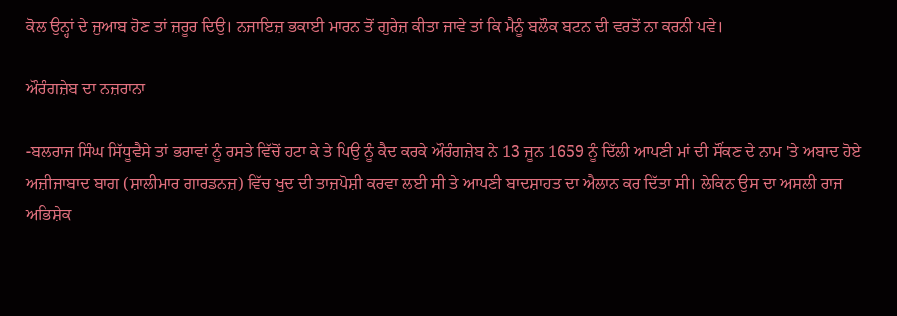ਕੋਲ ਉਨ੍ਹਾਂ ਦੇ ਜੁਆਬ ਹੋਣ ਤਾਂ ਜ਼ਰੂਰ ਦਿਉ। ਨਜਾਇਜ਼ ਭਕਾਈ ਮਾਰਨ ਤੋਂ ਗੁਰੇਜ਼ ਕੀਤਾ ਜਾਵੇ ਤਾਂ ਕਿ ਮੈਨੂੰ ਬਲੌਕ ਬਟਨ ਦੀ ਵਰਤੋਂ ਨਾ ਕਰਨੀ ਪਵੇ।

ਔਰੰਗਜ਼ੇਬ ਦਾ ਨਜ਼ਰਾਨਾ

-ਬਲਰਾਜ ਸਿੰਘ ਸਿੱਧੂਵੈਸੇ ਤਾਂ ਭਰਾਵਾਂ ਨੂੰ ਰਸਤੇ ਵਿੱਚੋਂ ਹਟਾ ਕੇ ਤੇ ਪਿਉ ਨੂੰ ਕੈਦ ਕਰਕੇ ਔਰੰਗਜ਼ੇਬ ਨੇ 13 ਜੂਨ 1659 ਨੂੰ ਦਿੱਲੀ ਆਪਣੀ ਮਾਂ ਦੀ ਸੌਂਕਣ ਦੇ ਨਾਮ 'ਤੇ ਅਬਾਦ ਹੋਏ ਅਜ਼ੀਜਾਬਾਦ ਬਾਗ (ਸ਼ਾਲੀਮਾਰ ਗਾਰਡਨਜ਼) ਵਿੱਚ ਖੁਦ ਦੀ ਤਾਜ਼ਪੋਸ਼ੀ ਕਰਵਾ ਲਈ ਸੀ ਤੇ ਆਪਣੀ ਬਾਦਸ਼ਾਹਤ ਦਾ ਐਲਾਨ ਕਰ ਦਿੱਤਾ ਸੀ। ਲੇਕਿਨ ਉਸ ਦਾ ਅਸਲੀ ਰਾਜ ਅਭਿਸ਼ੇਕ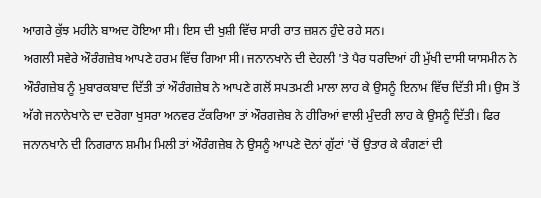ਆਗਰੇ ਕੁੱਝ ਮਹੀਨੇ ਬਾਅਦ ਹੋਇਆ ਸੀ। ਇਸ ਦੀ ਖੁਸ਼ੀ ਵਿੱਚ ਸਾਰੀ ਰਾਤ ਜ਼ਸ਼ਨ ਹੁੰਦੇ ਰਹੇ ਸਨ।
ਅਗਲੀ ਸਵੇਰੇ ਔਰੰਗਜ਼ੇਬ ਆਪਣੇ ਹਰਮ ਵਿੱਚ ਗਿਆ ਸੀ। ਜਨਾਨਖਾਨੇ ਦੀ ਦੇਹਲੀ 'ਤੇ ਪੈਰ ਧਰਦਿਆਂ ਹੀ ਮੁੱਖੀ ਦਾਸੀ ਯਾਸਮੀਨ ਨੇ ਔਰੰਗਜ਼ੇਬ ਨੂੰ ਮੁਬਾਰਕਬਾਦ ਦਿੱਤੀ ਤਾਂ ਔਰੰਗਜ਼ੇਬ ਨੇ ਆਪਣੇ ਗਲੋਂ ਸਪਤਮਣੀ ਮਾਲਾ ਲਾਹ ਕੇ ਉਸਨੂੰ ਇਨਾਮ ਵਿੱਚ ਦਿੱਤੀ ਸੀ। ਉਸ ਤੋਂ ਅੱਗੇ ਜਨਾਨੇਖਾਨੇ ਦਾ ਦਰੋਗਾ ਖੁਸਰਾ ਅਨਵਰ ਟੱਕਰਿਆ ਤਾਂ ਔਰਗਜ਼ੇਬ ਨੇ ਹੀਰਿਆਂ ਵਾਲੀ ਮੁੰਦਰੀ ਲਾਹ ਕੇ ਉਸਨੂੰ ਦਿੱਤੀ। ਫਿਰ ਜਨਾਨਖਾਨੇ ਦੀ ਨਿਗਰਾਨ ਸ਼ਮੀਮ ਮਿਲੀ ਤਾਂ ਔਰੰਗਜ਼ੇਬ ਨੇ ਉਸਨੂੰ ਆਪਣੇ ਦੋਨਾਂ ਗੁੱਟਾਂ 'ਚੋਂ ਉਤਾਰ ਕੇ ਕੰਗਣਾਂ ਦੀ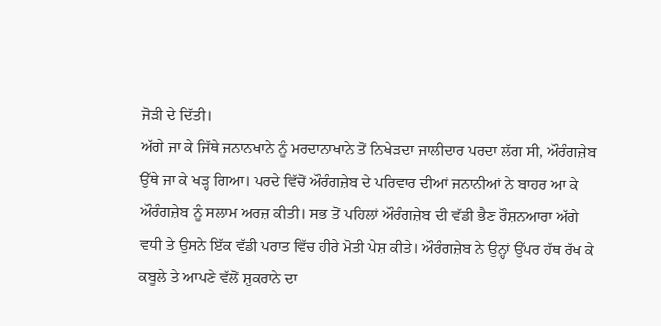ਜੋੜੀ ਦੇ ਦਿੱਤੀ।
ਅੱਗੇ ਜਾ ਕੇ ਜਿੱਥੇ ਜਨਾਨਖਾਨੇ ਨੂੰ ਮਰਦਾਨਾਖਾਨੇ ਤੋਂ ਨਿਖੇੜਦਾ ਜਾਲੀਦਾਰ ਪਰਦਾ ਲੱਗ ਸੀ, ਔਰੰਗਜ਼ੇਬ ਉੱਥੇ ਜਾ ਕੇ ਖੜ੍ਹ ਗਿਆ। ਪਰਦੇ ਵਿੱਚੋਂ ਔਰੰਗਜ਼ੇਬ ਦੇ ਪਰਿਵਾਰ ਦੀਆਂ ਜਨਾਨੀਆਂ ਨੇ ਬਾਹਰ ਆ ਕੇ ਔਰੰਗਜ਼ੇਬ ਨੂੰ ਸਲਾਮ ਅਰਜ਼ ਕੀਤੀ। ਸਭ ਤੋਂ ਪਹਿਲਾਂ ਔਰੰਗਜ਼ੇਬ ਦੀ ਵੱਡੀ ਭੈਣ ਰੌਸ਼ਨਆਰਾ ਅੱਗੇ ਵਧੀ ਤੇ ਉਸਨੇ ਇੱਕ ਵੱਡੀ ਪਰਾਤ ਵਿੱਚ ਹੀਰੇ ਮੋਤੀ ਪੇਸ਼ ਕੀਤੇ। ਔਰੰਗਜ਼ੇਬ ਨੇ ਉਨ੍ਹਾਂ ਉੱਪਰ ਹੱਥ ਰੱਖ ਕੇ ਕਬੂਲੇ ਤੇ ਆਪਣੇ ਵੱਲੋਂ ਸ਼ੁਕਰਾਨੇ ਦਾ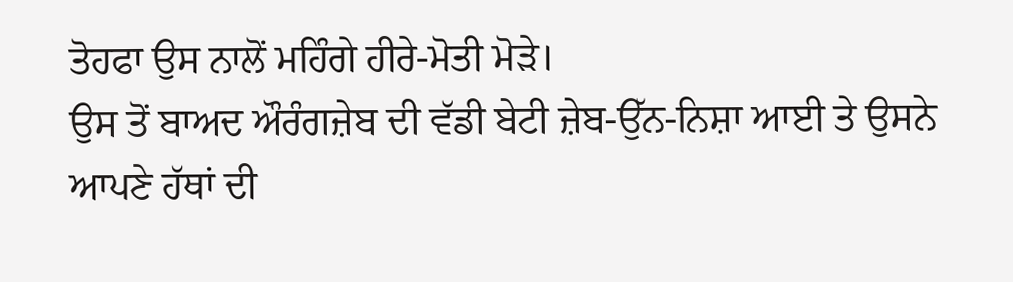ਤੋਹਫਾ ਉਸ ਨਾਲੋਂ ਮਹਿੰਗੇ ਹੀਰੇ-ਮੋਤੀ ਮੋੜੇ।
ਉਸ ਤੋਂ ਬਾਅਦ ਔਰੰਗਜ਼ੇਬ ਦੀ ਵੱਡੀ ਬੇਟੀ ਜ਼ੇਬ-ਉੱਨ-ਨਿਸ਼ਾ ਆਈ ਤੇ ਉਸਨੇ ਆਪਣੇ ਹੱਥਾਂ ਦੀ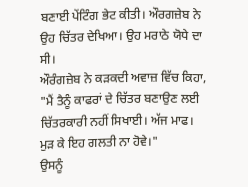ਬਣਾਈ ਪੇਂਟਿੰਗ ਭੇਟ ਕੀਤੀ। ਔਰਗਜ਼ੇਬ ਨੇ ਉਹ ਚਿੱਤਰ ਦੇਖਿਆ। ਉਹ ਮਰਾਠੇ ਯੋਧੇ ਦਾ ਸੀ।
ਔਰੰਗਜ਼ੇਬ ਨੇ ਕੜਕਦੀ ਅਵਾਜ਼ ਵਿੱਚ ਕਿਹਾ, "ਮੈਂ ਤੈਨੂੰ ਕਾਫਰਾਂ ਦੇ ਚਿੱਤਰ ਬਣਾਉਣ ਲਈ ਚਿੱਤਰਕਾਰੀ ਨਹੀਂ ਸਿਖਾਈ। ਅੱਜ ਮਾਫ। ਮੁੜ ਕੇ ਇਹ ਗਲਤੀ ਨਾ ਹੋਵੇ।"
ਉਸਨੂੰ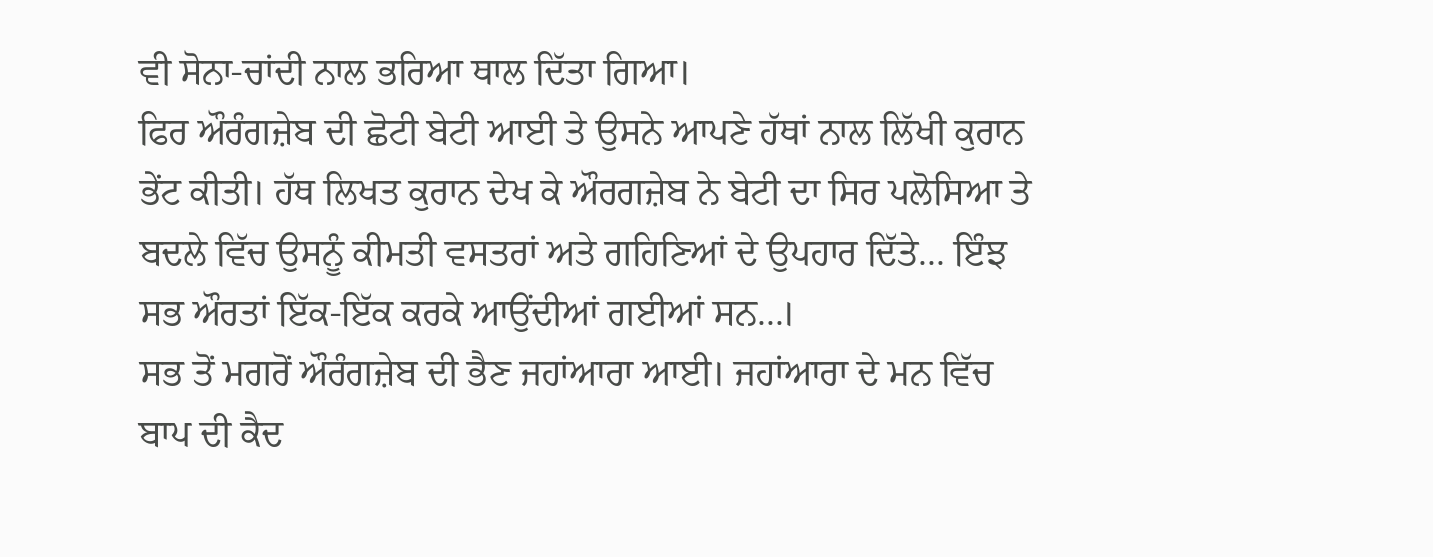ਵੀ ਸੋਨਾ-ਚਾਂਦੀ ਨਾਲ ਭਰਿਆ ਥਾਲ ਦਿੱਤਾ ਗਿਆ।
ਫਿਰ ਔਰੰਗਜ਼ੇਬ ਦੀ ਛੋਟੀ ਬੇਟੀ ਆਈ ਤੇ ਉਸਨੇ ਆਪਣੇ ਹੱਥਾਂ ਨਾਲ ਲਿੱਖੀ ਕੁਰਾਨ ਭੇਂਟ ਕੀਤੀ। ਹੱਥ ਲਿਖਤ ਕੁਰਾਨ ਦੇਖ ਕੇ ਔਰਗਜ਼ੇਬ ਨੇ ਬੇਟੀ ਦਾ ਸਿਰ ਪਲੋਸਿਆ ਤੇ ਬਦਲੇ ਵਿੱਚ ਉਸਨੂੰ ਕੀਮਤੀ ਵਸਤਰਾਂ ਅਤੇ ਗਹਿਣਿਆਂ ਦੇ ਉਪਹਾਰ ਦਿੱਤੇ... ਇੰਝ ਸਭ ਔਰਤਾਂ ਇੱਕ-ਇੱਕ ਕਰਕੇ ਆਉਂਦੀਆਂ ਗਈਆਂ ਸਨ...।
ਸਭ ਤੋਂ ਮਗਰੋਂ ਔਰੰਗਜ਼ੇਬ ਦੀ ਭੈਣ ਜਹਾਂਆਰਾ ਆਈ। ਜਹਾਂਆਰਾ ਦੇ ਮਨ ਵਿੱਚ ਬਾਪ ਦੀ ਕੈਦ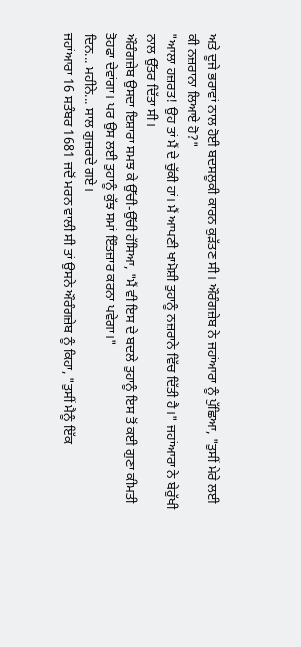ਅਤੇ ਦੂਜੇ ਭਰਾਵਾਂ ਨਾਲ ਹੋਈ ਬਦਸਲੂਕੀ ਕਾਰਨ ਕੁੜੱਤਣ ਸੀ। ਔਰੰਗਜ਼ੇਬ ਨੇ ਜਹਾਂਆਰਾ ਨੂੰ ਪੁੱਛਿਆ, "ਤੁਸੀਂ ਮੇਰੇ ਲਈ ਕੀ ਨਜ਼ਰਾਨਾ ਲਿਆਏ ਹੋ?"
"ਆਲਾ ਹਜ਼ਰਤ! ਉਹ ਤਾਂ ਮੈਂ ਦੇ ਚੁੱਕੀ ਹਾਂ। ਮੈਂ ਆਪਣੀ ਖਾਮੋਸ਼ੀ ਤੁਹਾਨੂੰ ਨਜ਼ਰਾਨੇ ਵਿੱਚ ਦਿੱਤੀ ਹੈ।" ਜਹਾਂਆਰਾ ਨੇ ਬੇਰੁੱਖੀ ਨਾਲ ਉੱਤਰ ਦਿੱਤਾ ਸੀ।
ਔਰੰਗਜ਼ੇਬ ਉਸਦਾ ਇਸ਼ਾਰਾ ਸਮਝ ਕੇ ਉੱਚੀ-ਉੱਚੀ ਹੱਸਿਆ, "ਮੈਂ ਵੀ ਇਸ ਦੇ ਬਦਲੇ ਤੁਹਾਨੂੰ ਇਸ ਤੋਂ ਕਈ ਗੁਣਾ ਕੀਮਤੀ ਤੋਹਫਾ ਦੇਵਾਂਗਾ। ਪਰ ਉਸ ਲਈ ਤੁਹਾਨੂੰ ਕੁੱਝ ਸਮਾਂ ਇੰਤਜ਼ਾਰ ਕਰਨਾ ਪਵੇਗਾ।"
ਦਿਨ... ਮਹੀਨੇ... ਸਾਲ ਗੁਜ਼ਰਦੇ ਗਏ।
ਜਹਾਂਆਰਾ 16 ਸਤੰਬਰ 1681 ਜਦੋਂ ਮਰਨ ਵਾਲੀ ਸੀ ਤਾਂ ਉਸਨੇ ਔਰੰਗਜ਼ੇਬ ਨੂੰ ਕਿਹਾ, "ਤੁਸੀਂ ਮੈਨੂੰ ਇੱਕ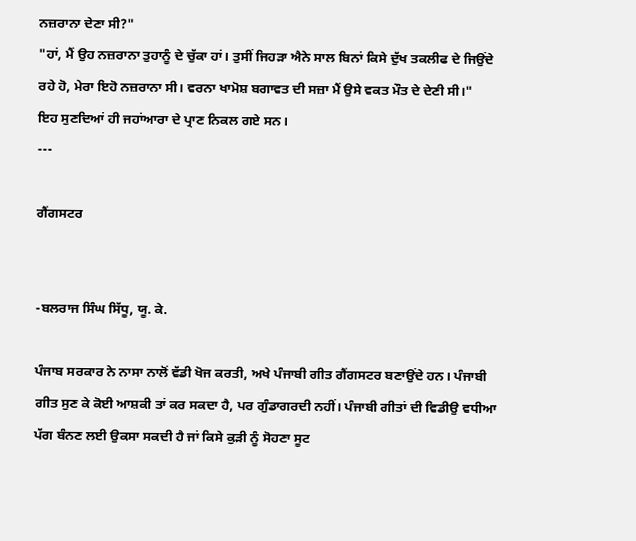ਨਜ਼ਰਾਨਾ ਦੇਣਾ ਸੀ?"
"ਹਾਂ, ਮੈਂ ਉਹ ਨਜ਼ਰਾਨਾ ਤੁਹਾਨੂੰ ਦੇ ਚੁੱਕਾ ਹਾਂ। ਤੁਸੀਂ ਜਿਹੜਾ ਐਨੇ ਸਾਲ ਬਿਨਾਂ ਕਿਸੇ ਦੁੱਖ ਤਕਲੀਫ ਦੇ ਜਿਉਂਦੇ ਰਹੇ ਹੋ, ਮੇਰਾ ਇਹੋ ਨਜ਼ਰਾਨਾ ਸੀ। ਵਰਨਾ ਖਾਮੋਸ਼ ਬਗਾਵਤ ਦੀ ਸਜ਼ਾ ਮੈਂ ਉਸੇ ਵਕਤ ਮੌਤ ਦੇ ਦੇਣੀ ਸੀ।"
ਇਹ ਸੁਣਦਿਆਂ ਹੀ ਜਹਾਂਆਰਾ ਦੇ ਪ੍ਰਾਣ ਨਿਕਲ ਗਏ ਸਨ।
---

ਗੈਂਗਸਟਰ


-ਬਲਰਾਜ ਸਿੰਘ ਸਿੱਧੂ, ਯੂ. ਕੇ.

ਪੰਜਾਬ ਸਰਕਾਰ ਨੇ ਨਾਸਾ ਨਾਲੋਂ ਵੱਡੀ ਖੋਜ ਕਰਤੀ, ਅਖੇ ਪੰਜਾਬੀ ਗੀਤ ਗੈਂਗਸਟਰ ਬਣਾਉਂਦੇ ਹਨ। ਪੰਜਾਬੀ ਗੀਤ ਸੁਣ ਕੇ ਕੋਈ ਆਸ਼ਕੀ ਤਾਂ ਕਰ ਸਕਦਾ ਹੈ, ਪਰ ਗੁੰਡਾਗਰਦੀ ਨਹੀਂ। ਪੰਜਾਬੀ ਗੀਤਾਂ ਦੀ ਵਿਡੀਉ ਵਧੀਆ ਪੱਗ ਬੰਨਣ ਲਈ ਉਕਸਾ ਸਕਦੀ ਹੈ ਜਾਂ ਕਿਸੇ ਕੁੜੀ ਨੂੰ ਸੋਹਣਾ ਸੂਟ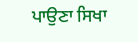ਪਾਉਣਾ ਸਿਖਾ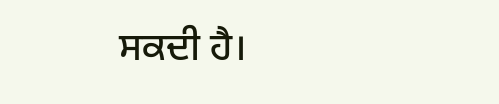ਸਕਦੀ ਹੈ।